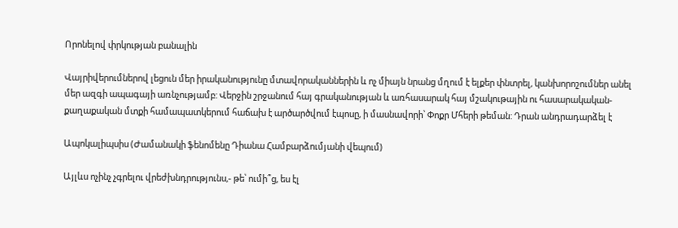Որոնելով փրկության բանալին

Վայրիվերումներով լեցուն մեր իրականությունը մտավորականներին և ոչ միայն նրանց մղում է ելքեր փնտրել, կանխորոշումներ անել մեր ազգի ապագայի առնչությամբ: Վերջին շրջանում հայ գրականության և առհասարակ հայ մշակութային ու հասարակական-քաղաքական մտքի համապատկերում հաճախ է արծարծվում էպոսը, ի մասնավորի՝ Փոքր Մհերի թեման: Դրան անդրադարձել է

Ապոկալիպսիս (Ժամանակի ֆենոմենը Դիանա Համբարձումյանի վեպում)

Այլևս ոչինչ չգրելու վրեժխնդրությունս,- թե՝ ումի՞ց, ես էլ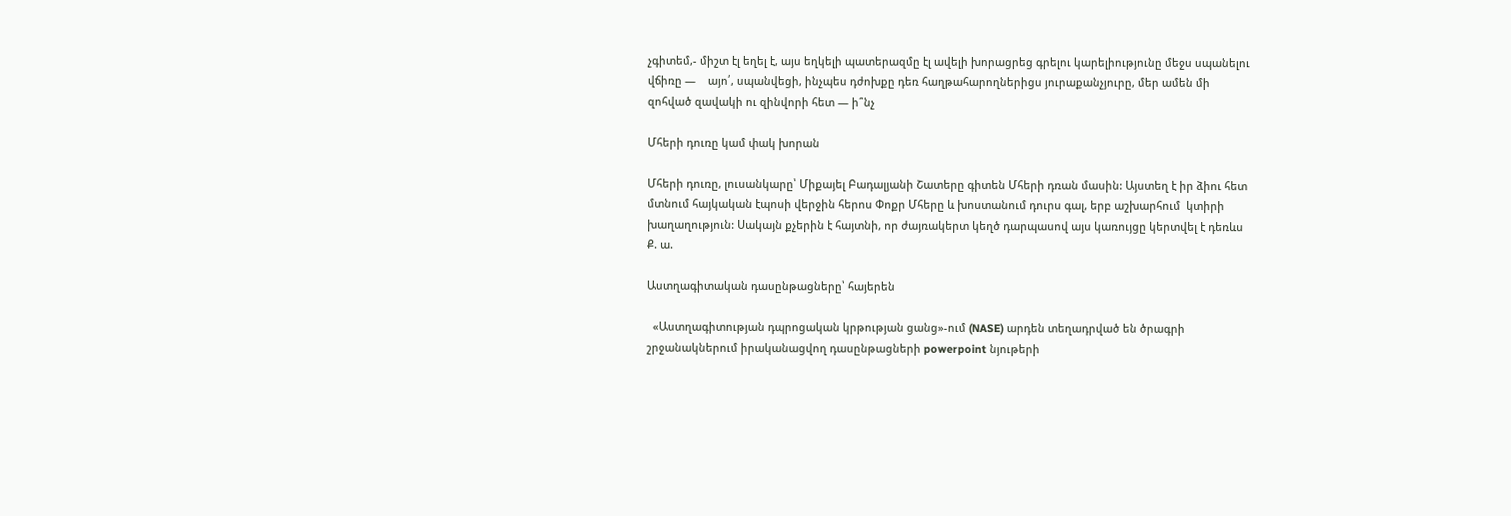չգիտեմ,- միշտ էլ եղել է, այս եղկելի պատերազմը էլ ավելի խորացրեց գրելու կարելիությունը մեջս սպանելու վճիռը —    այո՛, սպանվեցի, ինչպես դժոխքը դեռ հաղթահարողներիցս յուրաքանչյուրը, մեր ամեն մի զոհված զավակի ու զինվորի հետ — ի՞նչ

Մհերի դուռը կամ փակ խորան

Մհերի դուռը, լուսանկարը՝ Միքայել Բադալյանի Շատերը գիտեն Մհերի դռան մասին: Այստեղ է իր ձիու հետ մտնում հայկական էպոսի վերջին հերոս Փոքր Մհերը և խոստանում դուրս գալ, երբ աշխարհում  կտիրի խաղաղություն: Սակայն քչերին է հայտնի, որ ժայռակերտ կեղծ դարպասով այս կառույցը կերտվել է դեռևս Ք. ա.

Աստղագիտական դասընթացները՝ հայերեն

  «Աստղագիտության դպրոցական կրթության ցանց»-ում (NASE) արդեն տեղադրված են ծրագրի շրջանակներում իրականացվող դասընթացների powerpoint նյութերի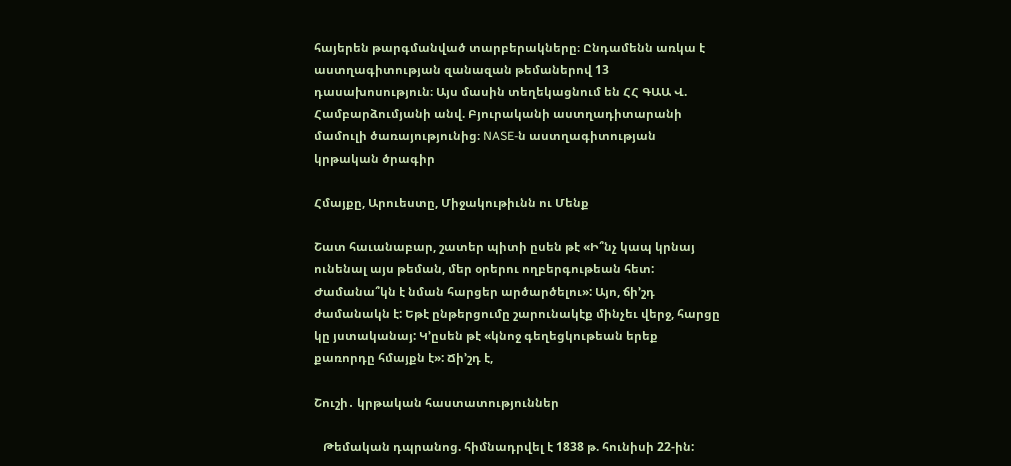հայերեն թարգմանված տարբերակները։ Ընդամենն առկա է աստղագիտության զանազան թեմաներով 13 դասախոսություն։ Այս մասին տեղեկացնում են ՀՀ ԳԱԱ Վ. Համբարձումյանի անվ. Բյուրականի աստղադիտարանի մամուլի ծառայությունից։ NASE-ն աստղագիտության կրթական ծրագիր

Հմայքը, Արուեստը, Միջակութիւնն ու Մենք

Շատ հաւանաբար, շատեր պիտի ըսեն թէ «Ի՞նչ կապ կրնայ ունենալ այս թեման, մեր օրերու ողբերգութեան հետ: Ժամանա՞կն է նման հարցեր արծարծելու»: Այո, ճի’շդ ժամանակն է: Եթէ ընթերցումը շարունակէք մինչեւ վերջ, հարցը կը յստականայ: Կ’ըսեն թէ «կնոջ գեղեցկութեան երեք քառորդը հմայքն է»: Ճի’շդ է,

Շուշի․ կրթական հաստատություններ

   Թեմական դպրանոց. հիմնադրվել է 1838 թ. հունիսի 22-ին: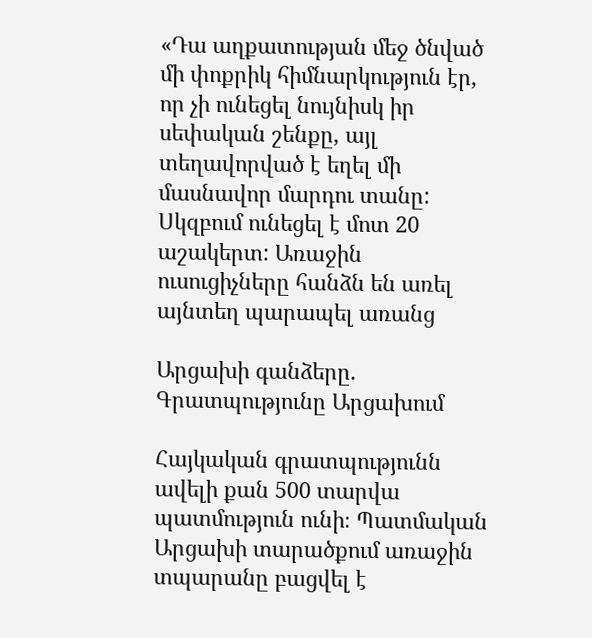«Դա աղքատության մեջ ծնված մի փոքրիկ հիմնարկություն էր, որ չի ունեցել նույնիսկ իր սեփական շենքը, այլ տեղավորված է եղել մի մասնավոր մարդու տանը: Սկզբում ունեցել է մոտ 20 աշակերտ: Առաջին ուսուցիչները հանձն են առել այնտեղ պարապել առանց

Արցախի գանձերը. Գրատպությունը Արցախում

Հայկական գրատպությունն ավելի քան 500 տարվա պատմություն ունի։ Պատմական Արցախի տարածքում առաջին տպարանը բացվել է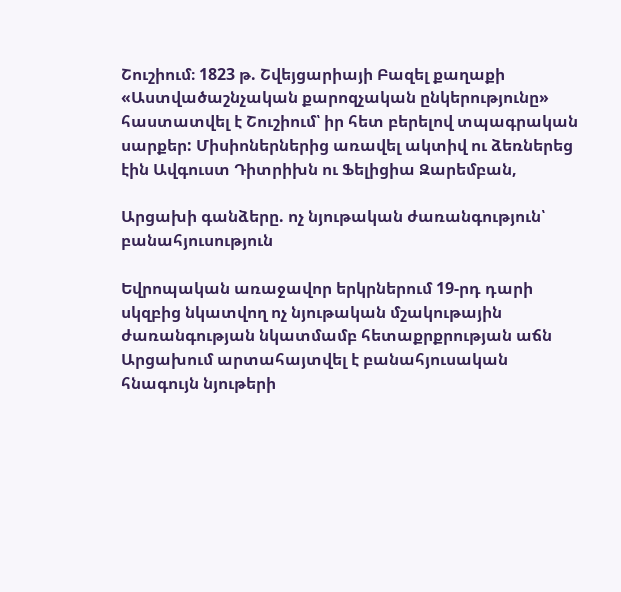Շուշիում։ 1823 թ. Շվեյցարիայի Բազել քաղաքի «Աստվածաշնչական քարոզչական ընկերությունը» հաստատվել է Շուշիում՝ իր հետ բերելով տպագրական սարքեր: Միսիոներներից առավել ակտիվ ու ձեռներեց էին Ավգուստ Դիտրիխն ու Ֆելիցիա Զարեմբան,

Արցախի գանձերը. ոչ նյութական ժառանգություն՝ բանահյուսություն

Եվրոպական առաջավոր երկրներում 19-րդ դարի սկզբից նկատվող ոչ նյութական մշակութային ժառանգության նկատմամբ հետաքրքրության աճն Արցախում արտահայտվել է բանահյուսական հնագույն նյութերի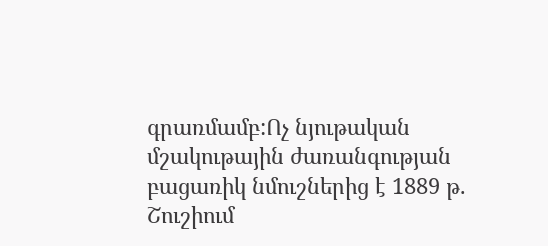գրառմամբ:Ոչ նյութական մշակութային ժառանգության բացառիկ նմուշներից է 1889 թ. Շուշիում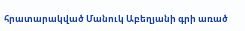հրատարակված Մանուկ Աբեղյանի գրի առած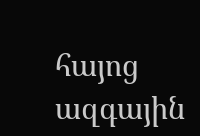հայոց ազգային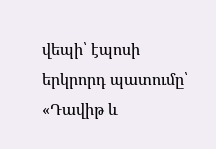վեպի՝ էպոսի երկրորդ պատումը՝ «Դավիթ և